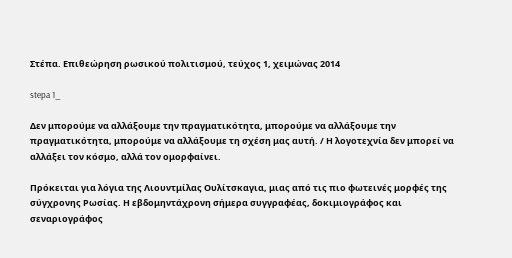Στέπα. Επιθεώρηση ρωσικού πολιτισμού, τεύχος 1, χειμώνας 2014

stepa 1_

Δεν μπορούμε να αλλάξουμε την πραγματικότητα, μπορούμε να αλλάξουμε την πραγματικότητα, μπορούμε να αλλάξουμε τη σχέση μας αυτή. / Η λογοτεχνία δεν μπορεί να αλλάξει τον κόσμο, αλλά τον ομορφαίνει.

Πρόκειται για λόγια της Λιουντμίλας Ουλίτσκαγια, μιας από τις πιο φωτεινές μορφές της σύγχρονης Ρωσίας. Η εβδομηντάχρονη σήμερα συγγραφέας, δοκιμιογράφος και σεναριογράφος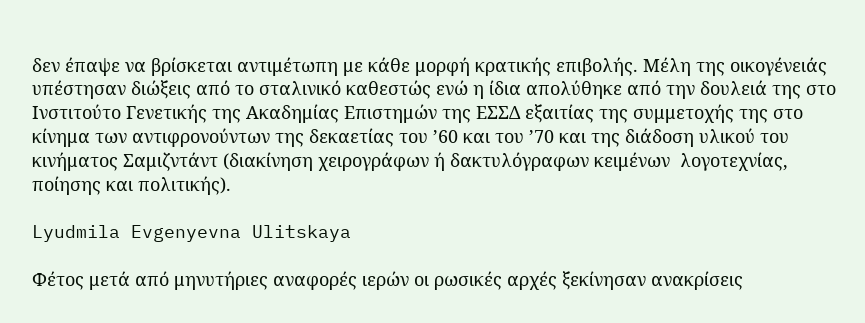δεν έπαψε να βρίσκεται αντιμέτωπη με κάθε μορφή κρατικής επιβολής. Μέλη της οικογένειάς υπέστησαν διώξεις από το σταλινικό καθεστώς ενώ η ίδια απολύθηκε από την δουλειά της στο Ινστιτούτο Γενετικής της Ακαδημίας Επιστημών της ΕΣΣΔ εξαιτίας της συμμετοχής της στο κίνημα των αντιφρονούντων της δεκαετίας του ’60 και του ’70 και της διάδοση υλικού του κινήματος Σαμιζντάντ (διακίνηση χειρογράφων ή δακτυλόγραφων κειμένων  λογοτεχνίας, ποίησης και πολιτικής).

Lyudmila Evgenyevna Ulitskaya

Φέτος μετά από μηνυτήριες αναφορές ιερών οι ρωσικές αρχές ξεκίνησαν ανακρίσεις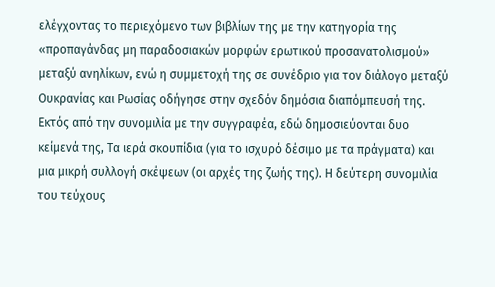ελέγχοντας το περιεχόμενο των βιβλίων της με την κατηγορία της «προπαγάνδας μη παραδοσιακών μορφών ερωτικού προσανατολισμού» μεταξύ ανηλίκων, ενώ η συμμετοχή της σε συνέδριο για τον διάλογο μεταξύ Ουκρανίας και Ρωσίας οδήγησε στην σχεδόν δημόσια διαπόμπευσή της. Εκτός από την συνομιλία με την συγγραφέα, εδώ δημοσιεύονται δυο κείμενά της, Τα ιερά σκουπίδια (για το ισχυρό δέσιμο με τα πράγματα) και μια μικρή συλλογή σκέψεων (οι αρχές της ζωής της). Η δεύτερη συνομιλία του τεύχους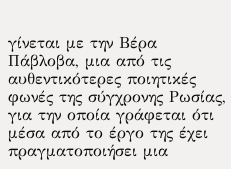γίνεται με την Βέρα Πάβλοβα, μια από τις αυθεντικότερες ποιητικές φωνές της σύγχρονης Ρωσίας, για την οποία γράφεται ότι μέσα από το έργο της έχει πραγματοποιήσει μια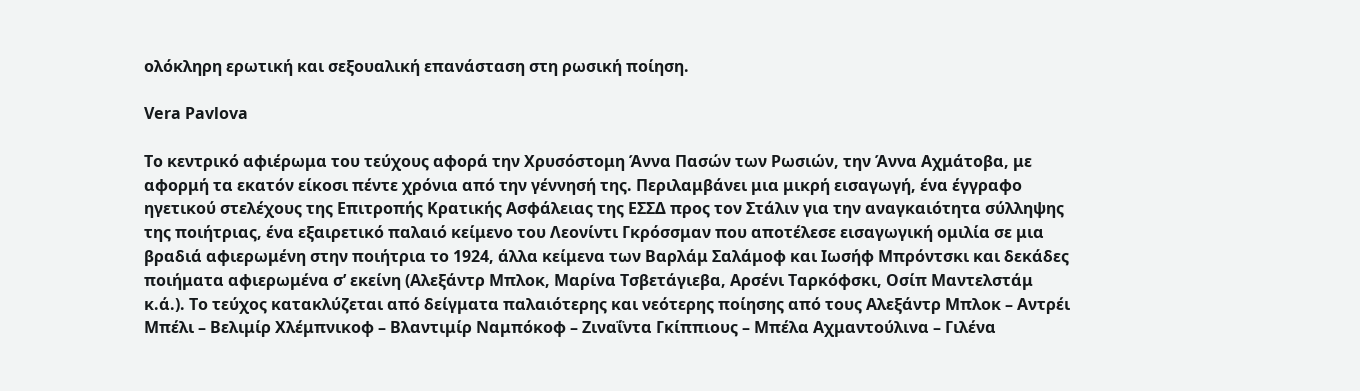ολόκληρη ερωτική και σεξουαλική επανάσταση στη ρωσική ποίηση.

Vera Pavlova

Το κεντρικό αφιέρωμα του τεύχους αφορά την Χρυσόστομη Άννα Πασών των Ρωσιών, την Άννα Αχμάτοβα, με αφορμή τα εκατόν είκοσι πέντε χρόνια από την γέννησή της. Περιλαμβάνει μια μικρή εισαγωγή, ένα έγγραφο ηγετικού στελέχους της Επιτροπής Κρατικής Ασφάλειας της ΕΣΣΔ προς τον Στάλιν για την αναγκαιότητα σύλληψης της ποιήτριας, ένα εξαιρετικό παλαιό κείμενο του Λεονίντι Γκρόσσμαν που αποτέλεσε εισαγωγική ομιλία σε μια βραδιά αφιερωμένη στην ποιήτρια το 1924, άλλα κείμενα των Βαρλάμ Σαλάμοφ και Ιωσήφ Μπρόντσκι και δεκάδες ποιήματα αφιερωμένα σ’ εκείνη (Αλεξάντρ Μπλοκ, Μαρίνα Τσβετάγιεβα, Αρσένι Ταρκόφσκι, Οσίπ Μαντελστάμ κ.ά.). Το τεύχος κατακλύζεται από δείγματα παλαιότερης και νεότερης ποίησης από τους Αλεξάντρ Μπλοκ – Αντρέι Μπέλι – Βελιμίρ Χλέμπνικοφ – Βλαντιμίρ Ναμπόκοφ – Ζιναΐντα Γκίππιους – Μπέλα Αχμαντούλινα – Γιλένα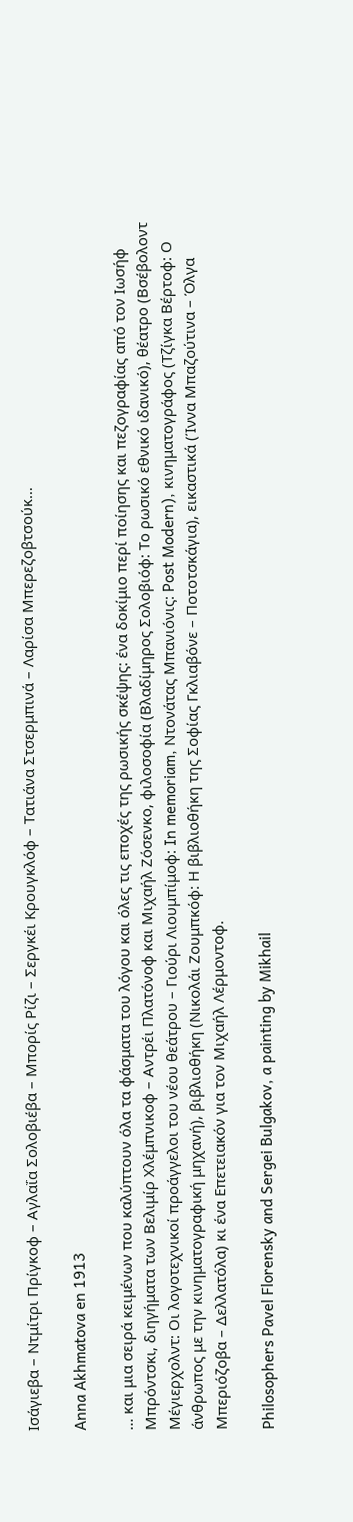Ισάγιεβα – Ντμίτρι Πρίγκοφ – Αγλαΐα Σολοβιέβα – Μπορίς Ρίζι – Σεργκέι Κρουγκλόφ – Τατιάνα Στσερμπινά – Λαρίσα Μπερεζοβτσούκ…

Anna Akhmatova en 1913

… και μια σειρά κειμένων που καλύπτουν όλα τα φάσματα του λόγου και όλες τις εποχές της ρωσικής σκέψης: ένα δοκίμιο περί ποίησης και πεζογραφίας από τον Ιωσήφ Μπρόντσκι, διηγήματα των Βελιμίρ Χλέμπνικοφ – Αντρέι Πλατόνοφ και Μιχαήλ Ζόσενκο, φιλοσοφία (Βλαδίμηρος Σολοβιόφ: Το ρωσικό εθνικό ιδανικό), θέατρο (Βσέβολοντ Μέγιερχολντ: Οι λογοτεχνικοί προάγγελοι του νέου θεάτρου – Γιούρι Λιουμπίμοφ: In memoriam, Ντονάτας Μπανιόνις: Post Modern), κινηματογράφος (Τζίγκα Βέρτοφ: Ο άνθρωπος με την κινηματογραφική μηχανή), βιβλιοθήκη (Νικολάι Ζουμπκόφ: Η βιβλιοθήκη της Σοφίας Γκλιαβόνε – Ποτοτσκάγια), εικαστικά (Ίννα Μπαζούτινα – Όλγα Μπεριόζοβα – Δελλατόλα) κι ένα Επετειακόν για τον Μιχαήλ Λέρμοντοφ.

Philosophers Pavel Florensky and Sergei Bulgakov, a painting by Mikhail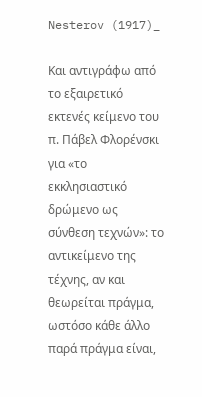Nesterov (1917)_

Και αντιγράφω από το εξαιρετικό εκτενές κείμενο του π. Πάβελ Φλορένσκι για «το εκκλησιαστικό δρώμενο ως σύνθεση τεχνών»: το αντικείμενο της τέχνης, αν και θεωρείται πράγμα, ωστόσο κάθε άλλο παρά πράγμα είναι,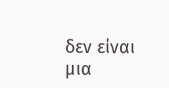δεν είναι μια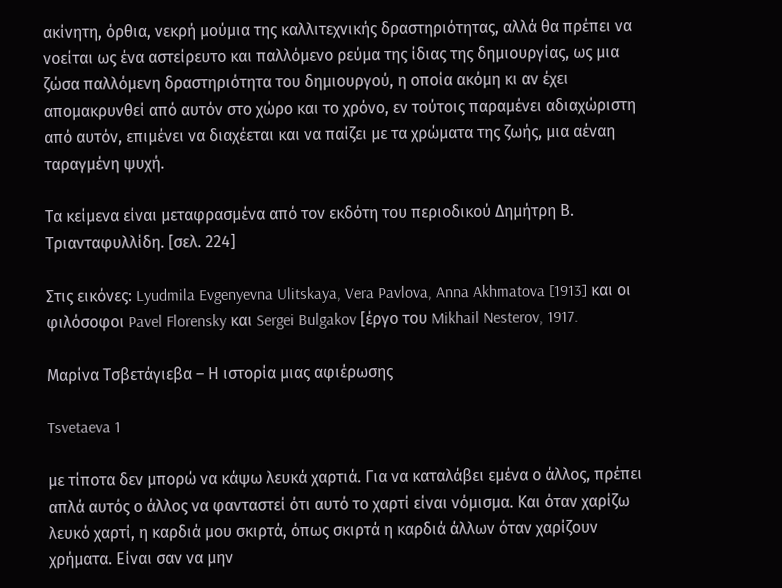ακίνητη, όρθια, νεκρή μούμια της καλλιτεχνικής δραστηριότητας, αλλά θα πρέπει να νοείται ως ένα αστείρευτο και παλλόμενο ρεύμα της ίδιας της δημιουργίας, ως μια ζώσα παλλόμενη δραστηριότητα του δημιουργού, η οποία ακόμη κι αν έχει απομακρυνθεί από αυτόν στο χώρο και το χρόνο, εν τούτοις παραμένει αδιαχώριστη από αυτόν, επιμένει να διαχέεται και να παίζει με τα χρώματα της ζωής, μια αέναη ταραγμένη ψυχή.

Τα κείμενα είναι μεταφρασμένα από τον εκδότη του περιοδικού Δημήτρη Β. Τριανταφυλλίδη. [σελ. 224]

Στις εικόνες: Lyudmila Evgenyevna Ulitskaya, Vera Pavlova, Anna Akhmatova [1913] και οι φιλόσοφοι Pavel Florensky και Sergei Bulgakov [έργο του Mikhail Nesterov, 1917.

Μαρίνα Τσβετάγιεβα – Η ιστορία μιας αφιέρωσης

Tsvetaeva 1

με τίποτα δεν μπορώ να κάψω λευκά χαρτιά. Για να καταλάβει εμένα ο άλλος, πρέπει απλά αυτός ο άλλος να φανταστεί ότι αυτό το χαρτί είναι νόμισμα. Και όταν χαρίζω λευκό χαρτί, η καρδιά μου σκιρτά, όπως σκιρτά η καρδιά άλλων όταν χαρίζουν χρήματα. Είναι σαν να μην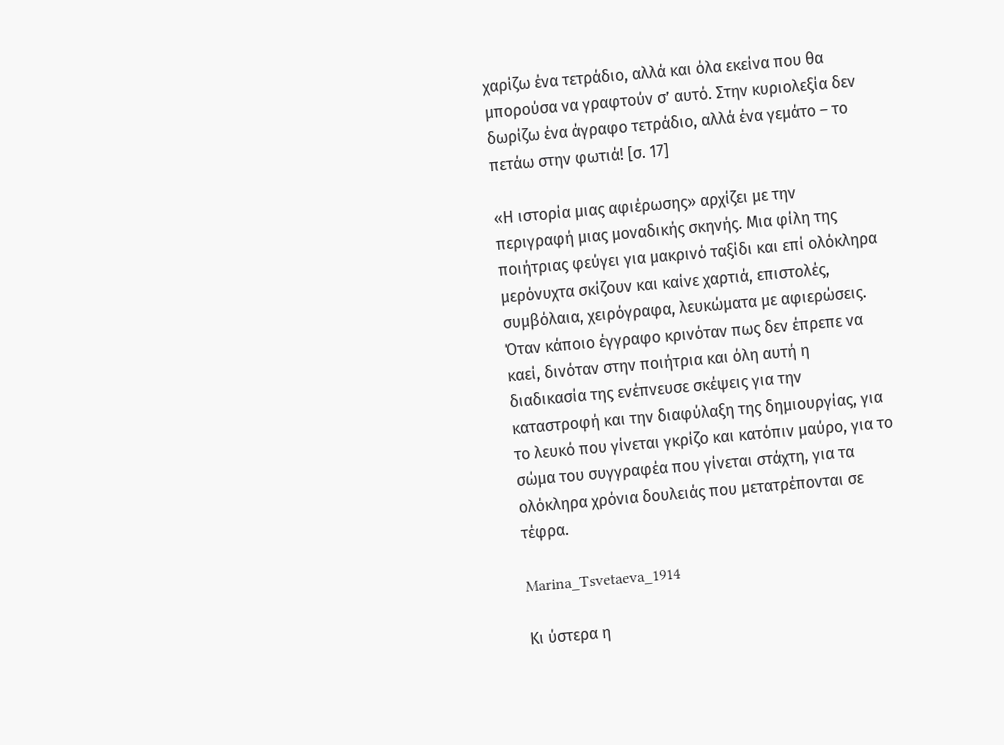χαρίζω ένα τετράδιο, αλλά και όλα εκείνα που θα μπορούσα να γραφτούν σ’ αυτό. Στην κυριολεξία δεν δωρίζω ένα άγραφο τετράδιο, αλλά ένα γεμάτο – το πετάω στην φωτιά! [σ. 17]

«Η ιστορία μιας αφιέρωσης» αρχίζει με την περιγραφή μιας μοναδικής σκηνής. Μια φίλη της ποιήτριας φεύγει για μακρινό ταξίδι και επί ολόκληρα μερόνυχτα σκίζουν και καίνε χαρτιά, επιστολές, συμβόλαια, χειρόγραφα, λευκώματα με αφιερώσεις. Όταν κάποιο έγγραφο κρινόταν πως δεν έπρεπε να καεί, δινόταν στην ποιήτρια και όλη αυτή η διαδικασία της ενέπνευσε σκέψεις για την καταστροφή και την διαφύλαξη της δημιουργίας, για το λευκό που γίνεται γκρίζο και κατόπιν μαύρο, για το σώμα του συγγραφέα που γίνεται στάχτη, για τα ολόκληρα χρόνια δουλειάς που μετατρέπονται σε τέφρα.

Marina_Tsvetaeva_1914

Κι ύστερα η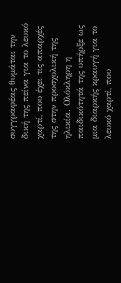συγγραφέας θυμάται την δική της πείνα για το λευκό χαρτί, που έχει τις απαρχές της στην προσχολική της ηλικία. Ολόκληρη η παιδικότητά της υπήρξε ως μια διαρκής κραυγή για το λευκό χαρτί, που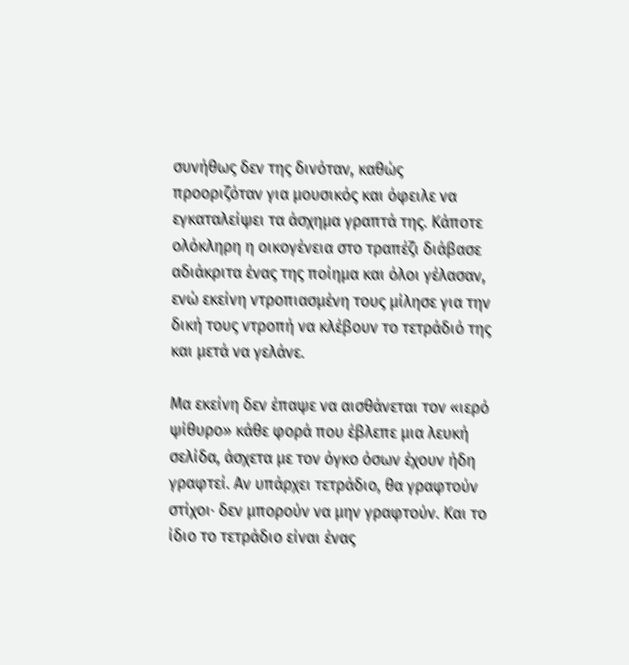συνήθως δεν της δινόταν, καθώς προοριζόταν για μουσικός και όφειλε να εγκαταλείψει τα άσχημα γραπτά της. Κάποτε ολόκληρη η οικογένεια στο τραπέζι διάβασε αδιάκριτα ένας της ποίημα και όλοι γέλασαν, ενώ εκείνη ντροπιασμένη τους μίλησε για την δική τους ντροπή να κλέβουν το τετράδιό της και μετά να γελάνε.

Μα εκείνη δεν έπαψε να αισθάνεται τον «ιερό ψίθυρο» κάθε φορά που έβλεπε μια λευκή σελίδα, άσχετα με τον όγκο όσων έχουν ήδη γραφτεί. Αν υπάρχει τετράδιο, θα γραφτούν στίχοι· δεν μπορούν να μην γραφτούν. Και το ίδιο το τετράδιο είναι ένας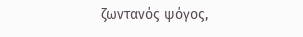ζωντανός ψόγος,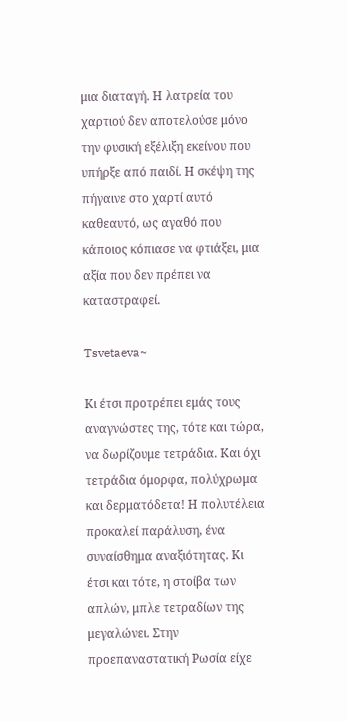μια διαταγή. Η λατρεία του χαρτιού δεν αποτελούσε μόνο την φυσική εξέλιξη εκείνου που υπήρξε από παιδί. Η σκέψη της πήγαινε στο χαρτί αυτό καθεαυτό, ως αγαθό που κάποιος κόπιασε να φτιάξει, μια αξία που δεν πρέπει να καταστραφεί.

Tsvetaeva~

Κι έτσι προτρέπει εμάς τους αναγνώστες της, τότε και τώρα, να δωρίζουμε τετράδια. Και όχι τετράδια όμορφα, πολύχρωμα και δερματόδετα! Η πολυτέλεια προκαλεί παράλυση, ένα συναίσθημα αναξιότητας. Κι έτσι και τότε, η στοίβα των απλών, μπλε τετραδίων της μεγαλώνει. Στην προεπαναστατική Ρωσία είχε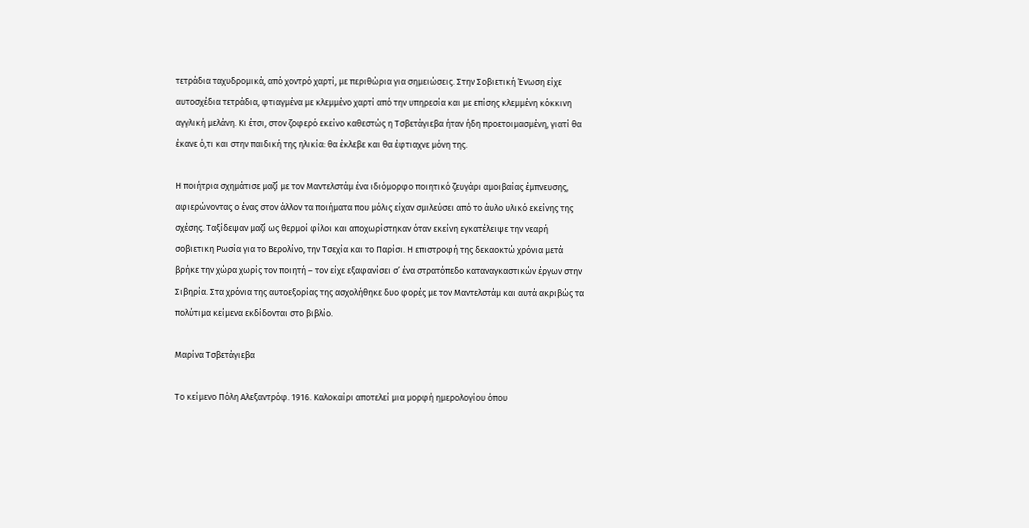τετράδια ταχυδρομικά, από χοντρό χαρτί, με περιθώρια για σημειώσεις. Στην Σοβιετική Ένωση είχε αυτοσχέδια τετράδια, φτιαγμένα με κλεμμένο χαρτί από την υπηρεσία και με επίσης κλεμμένη κόκκινη αγγλική μελάνη. Κι έτσι, στον ζοφερό εκείνο καθεστώς η Τσβετάγιεβα ήταν ήδη προετοιμασμένη, γιατί θα έκανε ό,τι και στην παιδική της ηλικία: θα έκλεβε και θα έφτιαχνε μόνη της.

Η ποιήτρια σχημάτισε μαζί με τον Μαντελστάμ ένα ιδιόμορφο ποιητικό ζευγάρι αμοιβαίας έμπνευσης, αφιερώνοντας ο ένας στον άλλον τα ποιήματα που μόλις είχαν σμιλεύσει από το άυλο υλικό εκείνης της σχέσης. Ταξίδεψαν μαζί ως θερμοί φίλοι και αποχωρίστηκαν όταν εκείνη εγκατέλειψε την νεαρή σοβιετικη Ρωσία για το Βερολίνο, την Τσεχία και το Παρίσι. Η επιστροφή της δεκαοκτώ χρόνια μετά βρήκε την χώρα χωρίς τον ποιητή – τον είχε εξαφανίσει σ’ ένα στρατόπεδο καταναγκαστικών έργων στην Σιβηρία. Στα χρόνια της αυτοεξορίας της ασχολήθηκε δυο φορές με τον Μαντελστάμ και αυτά ακριβώς τα πολύτιμα κείμενα εκδίδονται στο βιβλίο.

Μαρίνα Τσβετάγιεβα

Το κείμενο Πόλη Αλεξαντρόφ. 1916. Καλοκαίρι αποτελεί μια μορφή ημερολογίου όπου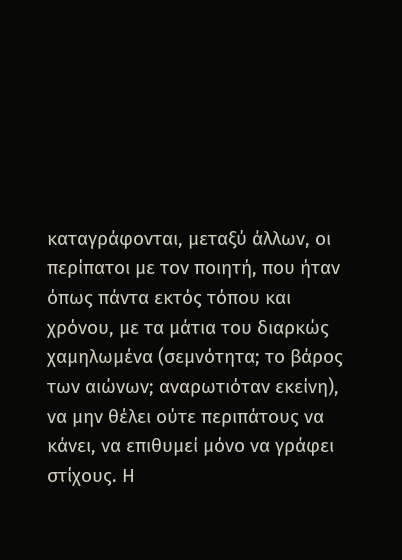καταγράφονται, μεταξύ άλλων, οι περίπατοι με τον ποιητή, που ήταν όπως πάντα εκτός τόπου και χρόνου, με τα μάτια του διαρκώς χαμηλωμένα (σεμνότητα; το βάρος των αιώνων; αναρωτιόταν εκείνη), να μην θέλει ούτε περιπάτους να κάνει, να επιθυμεί μόνο να γράφει στίχους. Η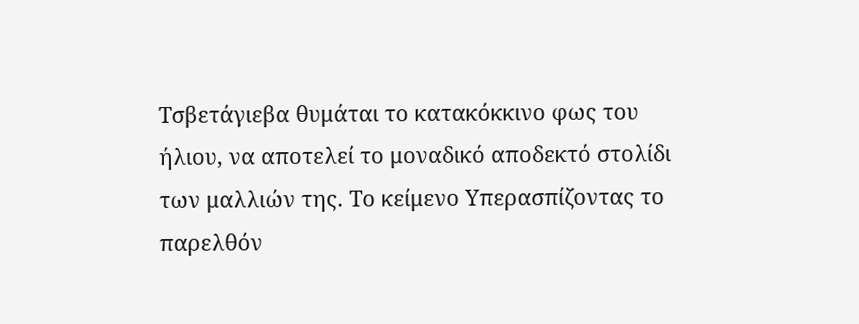Τσβετάγιεβα θυμάται το κατακόκκινο φως του ήλιου, να αποτελεί το μοναδικό αποδεκτό στολίδι των μαλλιών της. Το κείμενο Υπερασπίζοντας το παρελθόν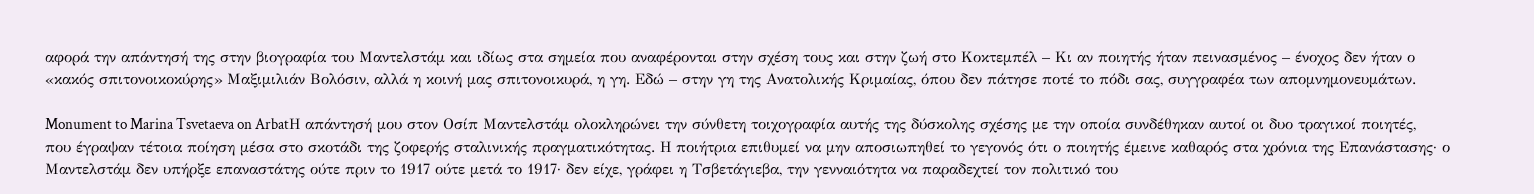αφορά την απάντησή της στην βιογραφία του Μαντελστάμ και ιδίως στα σημεία που αναφέρονται στην σχέση τους και στην ζωή στο Κοκτεμπέλ – Κι αν ποιητής ήταν πεινασμένος – ένοχος δεν ήταν ο «κακός σπιτονοικοκύρης» Μαξιμιλιάν Βολόσιν, αλλά η κοινή μας σπιτονοικυρά, η γη. Εδώ – στην γη της Ανατολικής Κριμαίας, όπου δεν πάτησε ποτέ το πόδι σας, συγγραφέα των απομνημονευμάτων.

Monument to Marina Tsvetaeva on ArbatΗ απάντησή μου στον Οσίπ Μαντελστάμ ολοκληρώνει την σύνθετη τοιχογραφία αυτής της δύσκολης σχέσης με την οποία συνδέθηκαν αυτοί οι δυο τραγικοί ποιητές, που έγραψαν τέτοια ποίηση μέσα στο σκοτάδι της ζοφερής σταλινικής πραγματικότητας. Η ποιήτρια επιθυμεί να μην αποσιωπηθεί το γεγονός ότι ο ποιητής έμεινε καθαρός στα χρόνια της Επανάστασης· ο Μαντελστάμ δεν υπήρξε επαναστάτης ούτε πριν το 1917 ούτε μετά το 1917· δεν είχε, γράφει η Τσβετάγιεβα, την γενναιότητα να παραδεχτεί τον πολιτικό του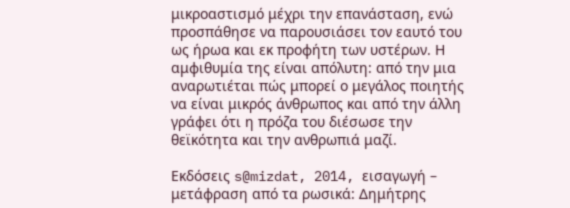μικροαστισμό μέχρι την επανάσταση, ενώ προσπάθησε να παρουσιάσει τον εαυτό του ως ήρωα και εκ προφήτη των υστέρων. Η αμφιθυμία της είναι απόλυτη: από την μια αναρωτιέται πώς μπορεί ο μεγάλος ποιητής να είναι μικρός άνθρωπος και από την άλλη γράφει ότι η πρόζα του διέσωσε την θεϊκότητα και την ανθρωπιά μαζί.

Εκδόσεις s@mizdat, 2014, εισαγωγή – μετάφραση από τα ρωσικά: Δημήτρης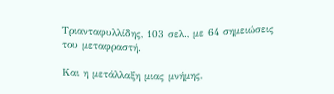Τριανταφυλλίδης, 103 σελ., με 64 σημειώσεις του μεταφραστή.

Και η μετάλλαξη μιας μνήμης,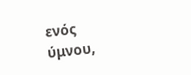ενός ύμνου,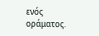ενός οράματος.